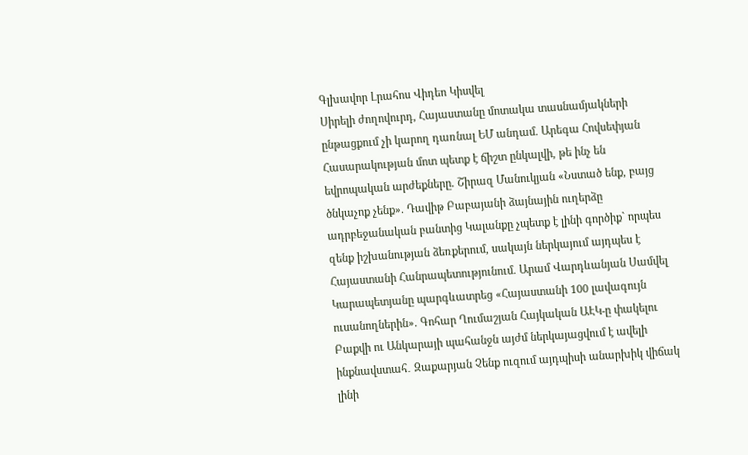Գլխավոր Լրահոս Վիդեո Կիսվել
Սիրելի ժողովուրդ, Հայաստանը մոտակա տասնամյակների ընթացքում չի կարող դառնալ ԵՄ անդամ. Արեգա Հովսեփյան Հասարակության մոտ պետք է ճիշտ ընկալվի, թե ինչ են եվրոպական արժեքները. Շիրազ Մանուկյան «Նստած ենք, բայց ծնկաչոք չենք». Դավիթ Բաբայանի ձայնային ուղերձը ադրբեջանական բանտից Կալանքը չպետք է լինի գործիք` որպես զենք իշխանության ձեռքերում, սակայն ներկայում այդպես է Հայաստանի Հանրապետությունում. Արամ Վարդևանյան Սամվել Կարապետյանը պարգևատրեց «Հայաստանի 100 լավագույն ուսանողներին». Գոհար Ղումաշյան Հայկական ԱԷԿ-ը փակելու Բաքվի ու Անկարայի պահանջն այժմ ներկայացվում է ավելի ինքնավստահ․ Զաքարյան Չենք ուզում այդպիսի անարխիկ վիճակ լինի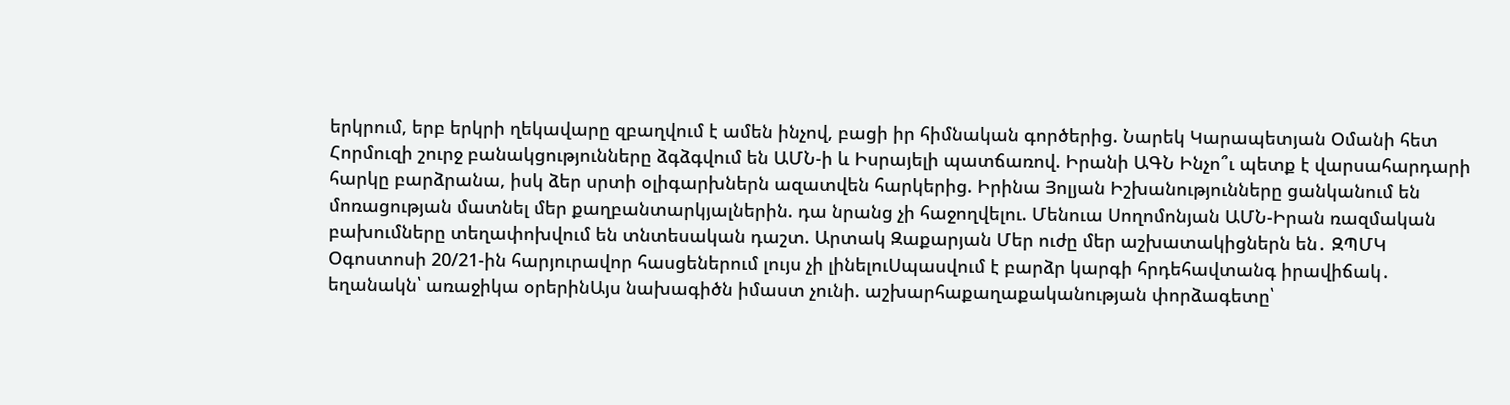երկրում, երբ երկրի ղեկավարը զբաղվում է ամեն ինչով, բացի իր հիմնական գործերից. Նարեկ Կարապետյան Օմանի հետ Հորմուզի շուրջ բանակցությունները ձգձգվում են ԱՄՆ-ի և Իսրայելի պատճառով. Իրանի ԱԳՆ Ինչո՞ւ պետք է վարսահարդարի հարկը բարձրանա, իսկ ձեր սրտի օլիգարխներն ազատվեն հարկերից. Իրինա Յոլյան Իշխանությունները ցանկանում են մոռացության մատնել մեր քաղբանտարկյալներին. դա նրանց չի հաջողվելու. Մենուա Սողոմոնյան ԱՄՆ-Իրան ռազմական բախումները տեղափոխվում են տնտեսական դաշտ. Արտակ Զաքարյան Մեր ուժը մեր աշխատակիցներն են․ ԶՊՄԿ
Օգոստոսի 20/21-ին հարյուրավոր հասցեներում լույս չի լինելուՍպասվում է բարձր կարգի հրդեհավտանգ իրավիճակ․ եղանակն՝ առաջիկա օրերինԱյս նախագիծն իմաստ չունի. աշխարհաքաղաքականության փորձագետը՝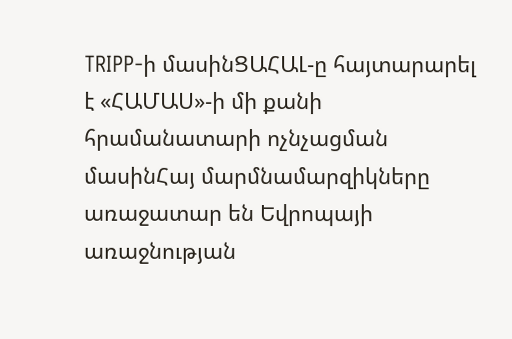TRIPP-ի մասինՑԱՀԱԼ-ը հայտարարել է «ՀԱՄԱՍ»-ի մի քանի հրամանատարի ոչնչացման մասինՀայ մարմնամարզիկները առաջատար են Եվրոպայի առաջնության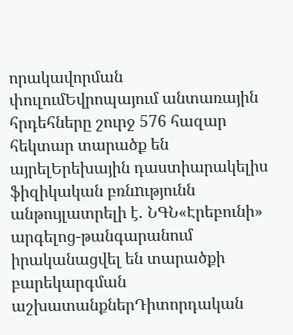որակավորման փուլումԵվրոպայում անտառային հրդեհները շուրջ 576 հազար հեկտար տարածք են այրելԵրեխային դաստիարակելիս ֆիզիկական բռնnւթյունն անթույլատրելի է․ ՆԳՆ«Էրեբունի» արգելոց-թանգարանում իրականացվել են տարածքի բարեկարգման աշխատանքներԴիտորդական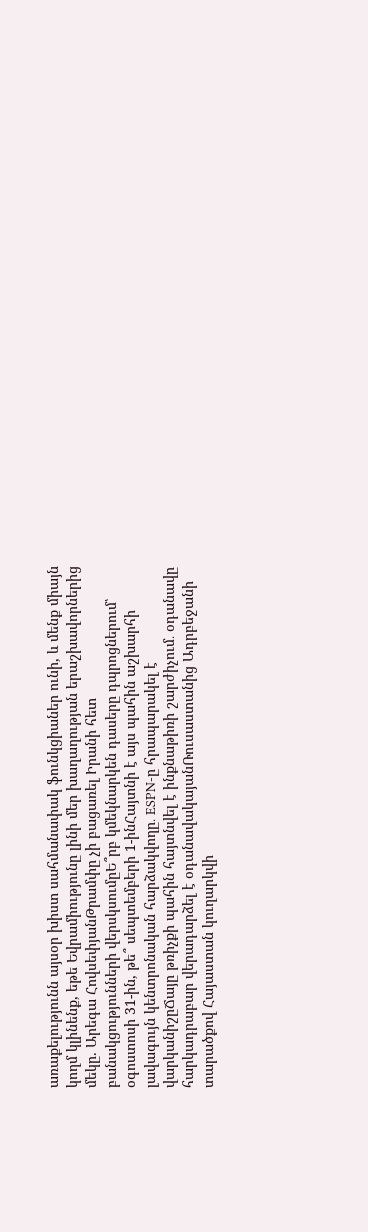առաքելությունն այսօր խիստ սահմանափակ ֆունկցիաներ ունի, և մենք միայն կողմ կլինենք, եթե Եվրամիությունը լինի մեր խաղաղության երաշխավորներից մեկը. Արեգա ՀովսեփյանԹրամփը չի բացառել Իրանի հետ բանակցությունների վերսկսումըԵ՞րբ կմեկնարկեն դասերը դպրոցներում՝ օգոստոսի 31-ին, թե՞ սեպտեմբերի 1-ինՀայտնի է այս պահին աշխարհի լավագույն կենտրոնական հարձակվողը․ ESPN-ը հրապարակել է վարկանիշըՃայը թռիչքի պահին հայտնվել է ինքնաթիռի շարժիչում․ օդանավը հարկադրաբար վերադարձել է օդանավակայանՌուսաստանից Ադրբեջանի տարածքով Հայաստան կուղարկվի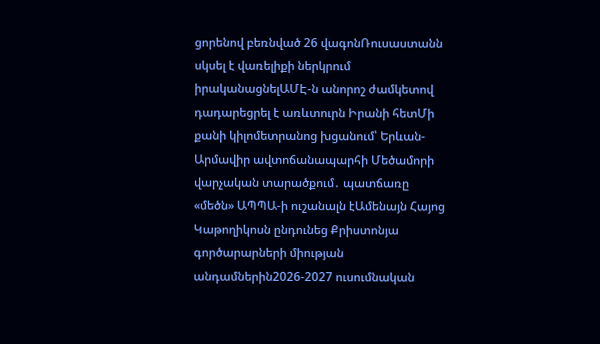ցորենով բեռնված 26 վագոնՌուսաստանն սկսել է վառելիքի ներկրում իրականացնելԱՄԷ-ն անորոշ ժամկետով դադարեցրել է առևտուրն Իրանի հետՄի քանի կիլոմետրանոց խցանում՝ Երևան-Արմավիր ավտոճանապարհի Մեծամորի վարչական տարածքում․ պատճառը «մեծն» ԱՊՊԱ-ի ուշանալն էԱմենայն Հայոց Կաթողիկոսն ընդունեց Քրիստոնյա գործարարների միության անդամներին2026-2027 ուսումնական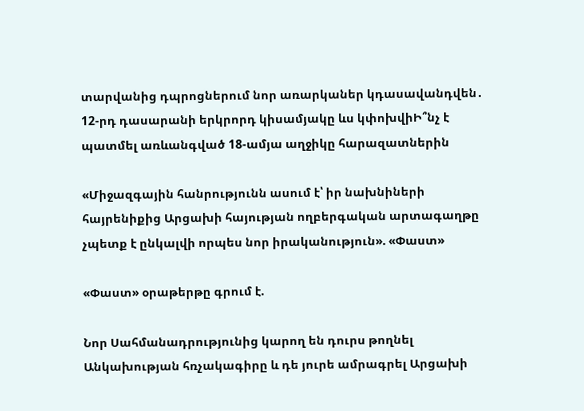տարվանից դպրոցներում նոր առարկաներ կդասավանդվեն․ 12-րդ դասարանի երկրորդ կիսամյակը ևս կփոխվիԻ՞նչ է պատմել առևանգված 18-ամյա աղջիկը հարազատներին

«Միջազգային հանրությունն ասում է՝ իր նախնիների հայրենիքից Արցախի հայության ողբերգական արտագաղթը չպետք է ընկալվի որպես նոր իրականություն». «Փաստ»

«Փաստ» օրաթերթը գրում է.

Նոր Սահմանադրությունից կարող են դուրս թողնել Անկախության հռչակագիրը և դե յուրե ամրագրել Արցախի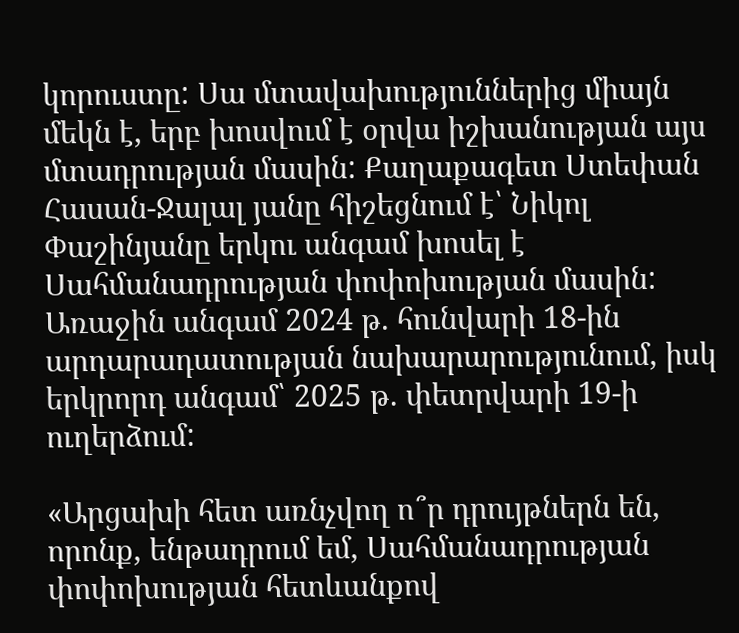կորուստը: Սա մտավախություններից միայն մեկն է, երբ խոսվում է օրվա իշխանության այս մտադրության մասին: Քաղաքագետ Ստեփան Հասան-Ջալալ յանը հիշեցնում է՝ Նիկոլ Փաշինյանը երկու անգամ խոսել է Սահմանադրության փոփոխության մասին: Առաջին անգամ 2024 թ. հունվարի 18-ին արդարադատության նախարարությունում, իսկ երկրորդ անգամ՝ 2025 թ. փետրվարի 19-ի ուղերձում:

«Արցախի հետ առնչվող ո՞ր դրույթներն են, որոնք, ենթադրում եմ, Սահմանադրության փոփոխության հետևանքով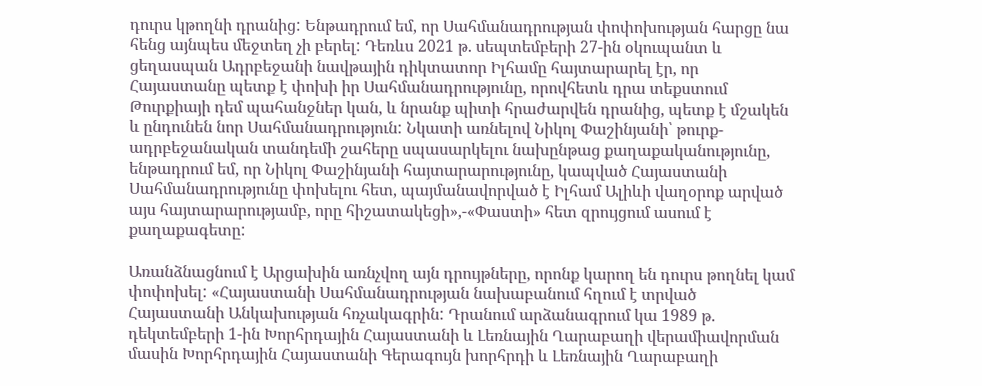դուրս կթողնի դրանից: Ենթադրում եմ, որ Սահմանադրության փոփոխության հարցը նա հենց այնպես մեջտեղ չի բերել: Դեռևս 2021 թ. սեպտեմբերի 27-ին օկուպանտ և ցեղասպան Ադրբեջանի նավթային դիկտատոր Իլհամը հայտարարել էր, որ Հայաստանը պետք է փոխի իր Սահմանադրությունը, որովհետև դրա տեքստում Թուրքիայի դեմ պահանջներ կան, և նրանք պիտի հրաժարվեն դրանից, պետք է մշակեն և ընդունեն նոր Սահմանադրություն: Նկատի առնելով Նիկոլ Փաշինյանի՝ թուրք-ադրբեջանական տանդեմի շահերը սպասարկելու նախընթաց քաղաքականությունը, ենթադրում եմ, որ Նիկոլ Փաշինյանի հայտարարությունը, կապված Հայաստանի Սահմանադրությունը փոխելու հետ, պայմանավորված է Իլհամ Ալիևի վաղօրոք արված այս հայտարարությամբ, որը հիշատակեցի»,-«Փաստի» հետ զրույցում ասում է քաղաքագետը:

Առանձնացնում է Արցախին առնչվող այն դրույթները, որոնք կարող են դուրս թողնել կամ փոփոխել: «Հայաստանի Սահմանադրության նախաբանում հղում է տրված Հայաստանի Անկախության հռչակագրին: Դրանում արձանագրում կա 1989 թ. դեկտեմբերի 1-ին Խորհրդային Հայաստանի և Լեռնային Ղարաբաղի վերամիավորման մասին Խորհրդային Հայաստանի Գերագույն խորհրդի և Լեռնային Ղարաբաղի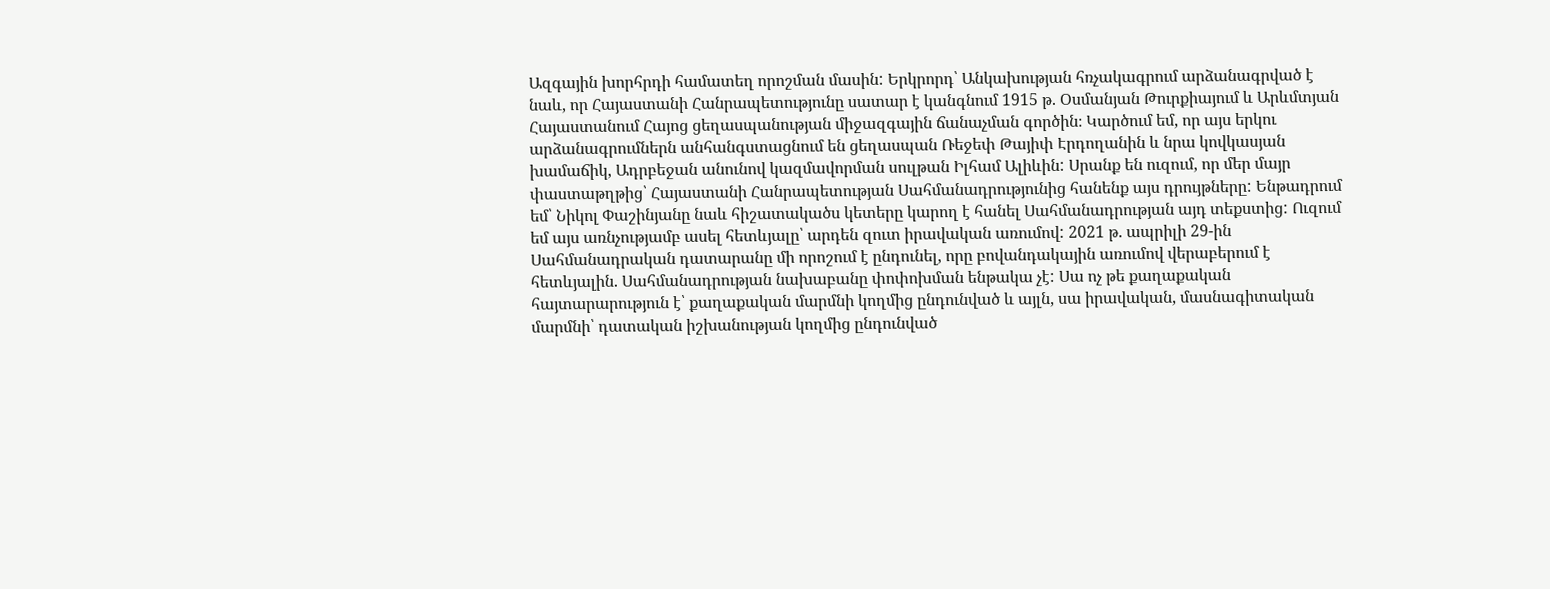Ազգային խորհրդի համատեղ որոշման մասին: Երկրորդ՝ Անկախության հռչակագրում արձանագրված է նաև, որ Հայաստանի Հանրապետությունը սատար է կանգնում 1915 թ. Օսմանյան Թուրքիայում և Արևմտյան Հայաստանում Հայոց ցեղասպանության միջազգային ճանաչման գործին։ Կարծում եմ, որ այս երկու արձանագրումներն անհանգստացնում են ցեղասպան Ռեջեփ Թայիփ Էրդողանին և նրա կովկասյան խամաճիկ, Ադրբեջան անունով կազմավորման սուլթան Իլհամ Ալիևին: Սրանք են ուզում, որ մեր մայր փաստաթղթից՝ Հայաստանի Հանրապետության Սահմանադրությունից հանենք այս դրույթները: Ենթադրում եմ՝ Նիկոլ Փաշինյանը նաև հիշատակածս կետերը կարող է հանել Սահմանադրության այդ տեքստից: Ուզում եմ այս առնչությամբ ասել հետևյալը՝ արդեն զուտ իրավական առումով: 2021 թ. ապրիլի 29-ին Սահմանադրական դատարանը մի որոշում է ընդունել, որը բովանդակային առումով վերաբերում է հետևյալին. Սահմանադրության նախաբանը փոփոխման ենթակա չէ: Սա ոչ թե քաղաքական հայտարարություն է՝ քաղաքական մարմնի կողմից ընդունված և այլն, սա իրավական, մասնագիտական մարմնի՝ դատական իշխանության կողմից ընդունված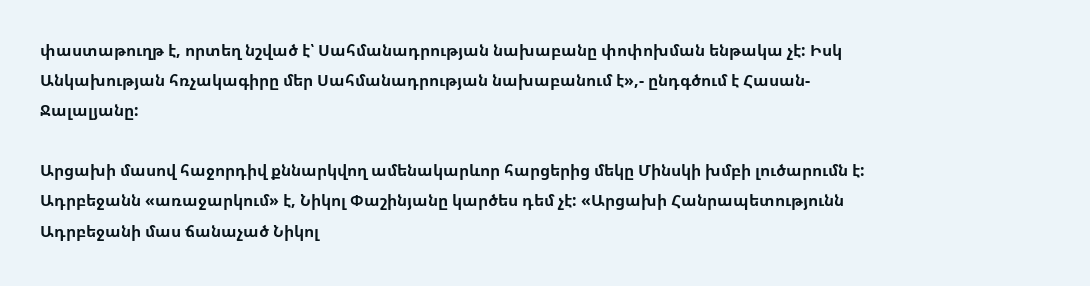փաստաթուղթ է, որտեղ նշված է՝ Սահմանադրության նախաբանը փոփոխման ենթակա չէ: Իսկ Անկախության հռչակագիրը մեր Սահմանադրության նախաբանում է»,- ընդգծում է Հասան-Ջալալյանը:

Արցախի մասով հաջորդիվ քննարկվող ամենակարևոր հարցերից մեկը Մինսկի խմբի լուծարումն է: Ադրբեջանն «առաջարկում» է, Նիկոլ Փաշինյանը կարծես դեմ չէ: «Արցախի Հանրապետությունն Ադրբեջանի մաս ճանաչած Նիկոլ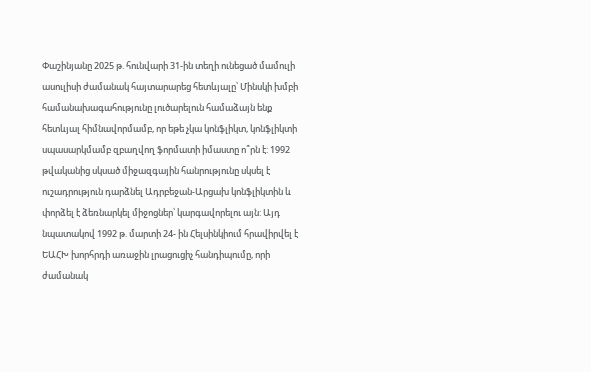Փաշինյանը 2025 թ. հունվարի 31-ին տեղի ունեցած մամուլի ասուլիսի ժամանակ հայտարարեց հետևյալը՝ Մինսկի խմբի համանախագահությունը լուծարելուն համաձայն ենք հետևյալ հիմնավորմամբ, որ եթե չկա կոնֆլիկտ, կոնֆլիկտի սպասարկմամբ զբաղվող ֆորմատի իմաստը ո՞րն է: 1992 թվականից սկսած միջազգային հանրությունը սկսել է ուշադրություն դարձնել Ադրբեջան-Արցախ կոնֆլիկտին և փորձել է ձեռնարկել միջոցներ՝ կարգավորելու այն: Այդ նպատակով 1992 թ. մարտի 24- ին Հելսինկիում հրավիրվել է ԵԱՀԽ խորհրդի առաջին լրացուցիչ հանդիպումը, որի ժամանակ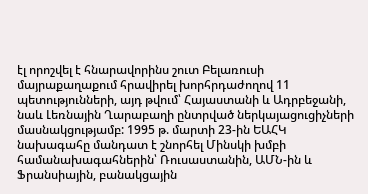էլ որոշվել է հնարավորինս շուտ Բելառուսի մայրաքաղաքում հրավիրել խորհրդաժողով 11 պետությունների, այդ թվում՝ Հայաստանի և Ադրբեջանի, նաև Լեռնային Ղարաբաղի ընտրված ներկայացուցիչների մասնակցությամբ: 1995 թ. մարտի 23-ին ԵԱՀԿ նախագահը մանդատ է շնորհել Մինսկի խմբի համանախագահներին՝ Ռուսաստանին, ԱՄՆ-ին և Ֆրանսիային, բանակցային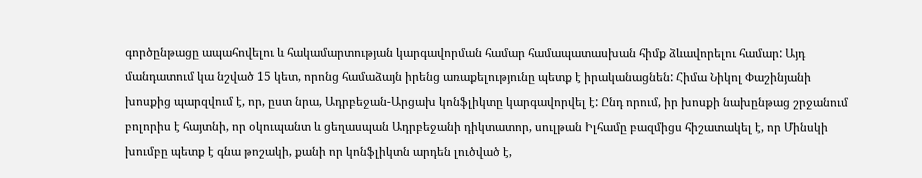գործընթացը ապահովելու և հակամարտության կարգավորման համար համապատասխան հիմք ձևավորելու համար: Այդ մանդատում կա նշված 15 կետ, որոնց համաձայն իրենց առաքելությունը պետք է իրականացնեն: Հիմա Նիկոլ Փաշինյանի խոսքից պարզվում է, որ, ըստ նրա, Ադրբեջան-Արցախ կոնֆլիկտը կարգավորվել է: Ընդ որում, իր խոսքի նախընթաց շրջանում բոլորիս է հայտնի, որ օկուպանտ և ցեղասպան Ադրբեջանի դիկտատոր, սուլթան Իլհամը բազմիցս հիշատակել է, որ Մինսկի խումբը պետք է գնա թոշակի, քանի որ կոնֆլիկտն արդեն լուծված է,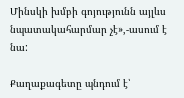Մինսկի խմբի գոյությունն այլևս նպատակահարմար չէ»,-ասում է նա:

Քաղաքագետը պնդում է՝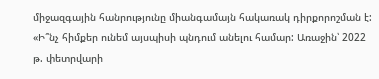միջազգային հանրությունը միանգամայն հակառակ դիրքորոշման է: «Ի՞նչ հիմքեր ունեմ այսպիսի պնդում անելու համար: Առաջին՝ 2022 թ. փետրվարի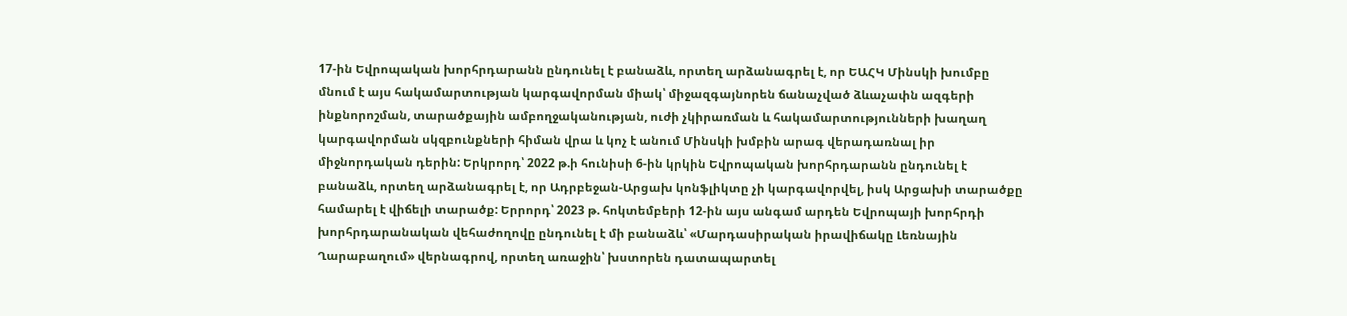17-ին Եվրոպական խորհրդարանն ընդունել է բանաձև, որտեղ արձանագրել է, որ ԵԱՀԿ Մինսկի խումբը մնում է այս հակամարտության կարգավորման միակ՝ միջազգայնորեն ճանաչված ձևաչափն ազգերի ինքնորոշման, տարածքային ամբողջականության, ուժի չկիրառման և հակամարտությունների խաղաղ կարգավորման սկզբունքների հիման վրա և կոչ է անում Մինսկի խմբին արագ վերադառնալ իր միջնորդական դերին: Երկրորդ՝ 2022 թ.ի հունիսի 6-ին կրկին Եվրոպական խորհրդարանն ընդունել է բանաձև, որտեղ արձանագրել է, որ Ադրբեջան-Արցախ կոնֆլիկտը չի կարգավորվել, իսկ Արցախի տարածքը համարել է վիճելի տարածք: Երրորդ՝ 2023 թ. հոկտեմբերի 12-ին այս անգամ արդեն Եվրոպայի խորհրդի խորհրդարանական վեհաժողովը ընդունել է մի բանաձև՝ «Մարդասիրական իրավիճակը Լեռնային Ղարաբաղում» վերնագրով, որտեղ առաջին՝ խստորեն դատապարտել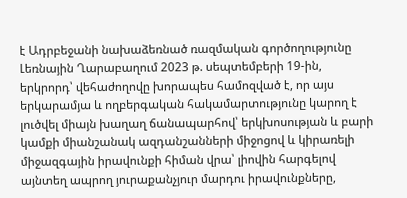է Ադրբեջանի նախաձեռնած ռազմական գործողությունը Լեռնային Ղարաբաղում 2023 թ. սեպտեմբերի 19-ին, երկրորդ՝ վեհաժողովը խորապես համոզված է, որ այս երկարամյա և ողբերգական հակամարտությունը կարող է լուծվել միայն խաղաղ ճանապարհով՝ երկխոսության և բարի կամքի միանշանակ ազդանշանների միջոցով և կիրառելի միջազգային իրավունքի հիման վրա՝ լիովին հարգելով այնտեղ ապրող յուրաքանչյուր մարդու իրավունքները,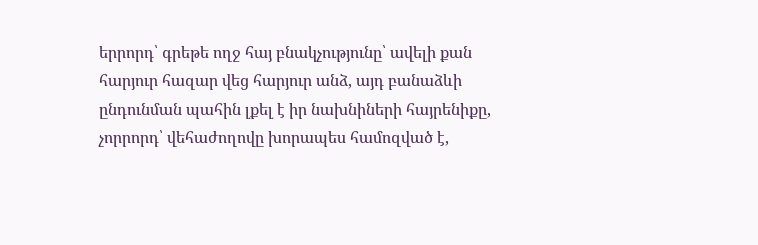երրորդ՝ գրեթե ողջ հայ բնակչությունը՝ ավելի քան հարյուր հազար վեց հարյուր անձ, այդ բանաձևի ընդունման պահին լքել է իր նախնիների հայրենիքը, չորրորդ՝ վեհաժողովը խորապես համոզված է,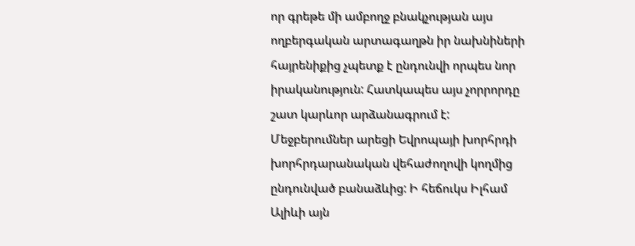որ գրեթե մի ամբողջ բնակչության այս ողբերգական արտագաղթն իր նախնիների հայրենիքից չպետք է ընդունվի որպես նոր իրականություն: Հատկապես այս չորրորդը շատ կարևոր արձանագրում է: Մեջբերումներ արեցի Եվրոպայի խորհրդի խորհրդարանական վեհաժողովի կողմից ընդունված բանաձևից: Ի հեճուկս Իլհամ Ալիևի այն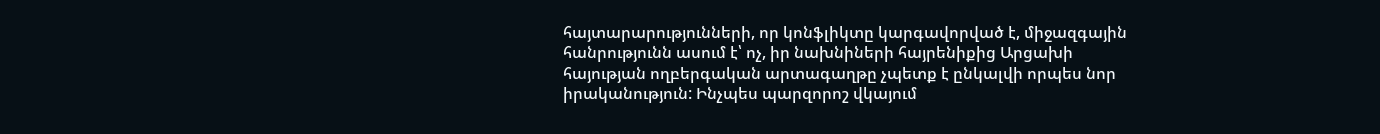հայտարարությունների, որ կոնֆլիկտը կարգավորված է, միջազգային հանրությունն ասում է՝ ոչ, իր նախնիների հայրենիքից Արցախի հայության ողբերգական արտագաղթը չպետք է ընկալվի որպես նոր իրականություն: Ինչպես պարզորոշ վկայում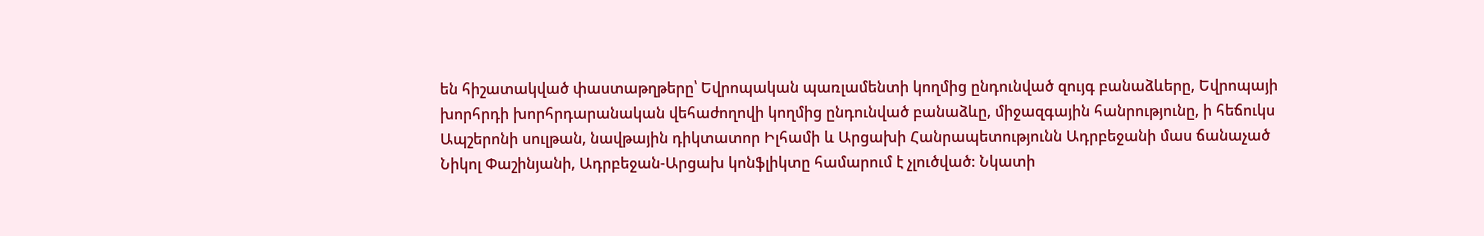են հիշատակված փաստաթղթերը՝ Եվրոպական պառլամենտի կողմից ընդունված զույգ բանաձևերը, Եվրոպայի խորհրդի խորհրդարանական վեհաժողովի կողմից ընդունված բանաձևը, միջազգային հանրությունը, ի հեճուկս Ապշերոնի սուլթան, նավթային դիկտատոր Իլհամի և Արցախի Հանրապետությունն Ադրբեջանի մաս ճանաչած Նիկոլ Փաշինյանի, Ադրբեջան-Արցախ կոնֆլիկտը համարում է չլուծված: Նկատի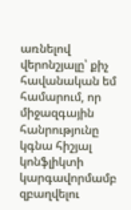առնելով վերոնշյալը՝ քիչ հավանական եմ համարում, որ միջազգային հանրությունը կգնա հիշյալ կոնֆլիկտի կարգավորմամբ զբաղվելու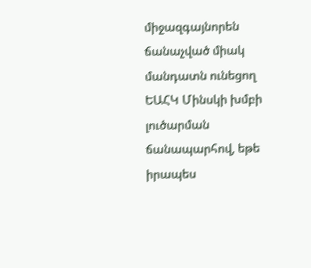միջազգայնորեն ճանաչված միակ մանդատն ունեցող ԵԱՀԿ Մինսկի խմբի լուծարման ճանապարհով, եթե իրապես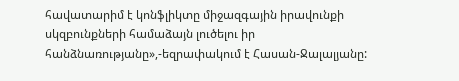հավատարիմ է կոնֆլիկտը միջազգային իրավունքի սկզբունքների համաձայն լուծելու իր հանձնառությանը»,-եզրափակում է Հասան-Ջալալյանը: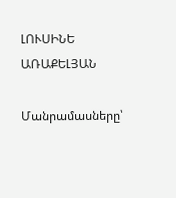ԼՈՒՍԻՆԵ ԱՌԱՔԵԼՅԱՆ

Մանրամասները՝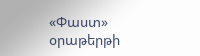«Փաստ» օրաթերթի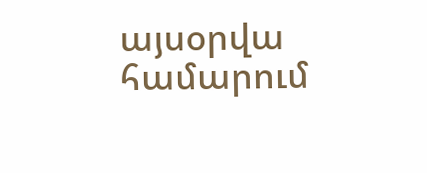այսօրվա համարում